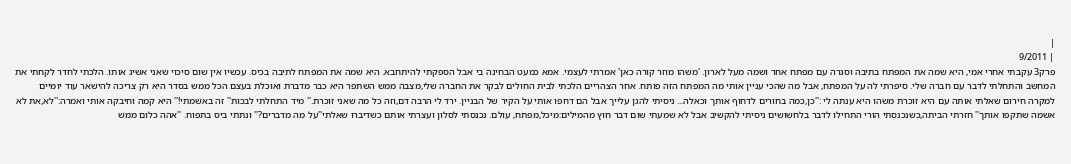|
| 9/2011
פרק3 עקבתי אחרי אמי, היא שמה את המפתח בתיבה וסגרה עם מפתח אחר ושמה מעל לארון. 'משהו מוזר קורה כאן' אמרתי לעצמי. אמא כמעט הבחינה בי אבל הספקתי להיתחבא. היא שמה את המפתח לתיבה בכיס. עכשיו אין שום סיכוי שאני אשיג אותו. הלכתי לחדר לקחתי את המחשב והתחלתי לדבר עם חברה שלי. סיפרתי לה על המפתח, אבל מה שהכי עניין אותי מה המפתח הזה פותח. אחר הצהריים הלכתי לבית החולים לבקר את החברה שלי,מצבה ממש השתפר היא כבר מדברת ואוכלת בעצם הכל ממש בסדר היא רק צריכה להישאר עוד יומיים למקרה חירום שאלתי אותה עם היא זוכרת משהו היא ענתה לי :''כן,כמה בחורים לדחוף אותך וכאלה... ניסיתי להגן עלייך אבל הם דחפו אותי על הקיר של הבניין. ירד לי הרבה דם,וזה כל מה שאני זוכרת.'' מיד התחלתי לבכות'' זה באשמתי!'' היא קמה וחיבקה אותי ואמרה:''לא,את לא אשמה שתקפו אותך'' חזרתי הביתה,כשנכנסתי הורי התחילו לדבר בלחשושים ניסיתי להקשיב אבל לא שמעתי שום דבר חוץ מהמילים:מיכל,מפתח, עולם. נכנסתי לסלון ועצרתי אותם כשדיברו שאלתי''על מה מדברים?'' ונתתי ביס בתפוח. ''אהה כלום ממש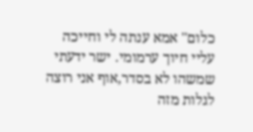כלום'' אמא ענתה לי וחייכה עליי חיוך ערמומי. ישר ידעתי שמשהו לא בסדר,אוף אני רוצה לגלות מזה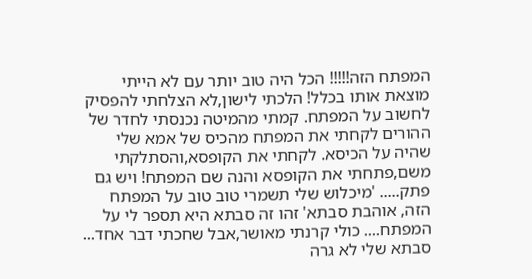המפתח הזה!!!!! הכל היה טוב יותר עם לא הייתי מוצאת אותו בכלל! הלכתי לישון,לא הצלחתי להפסיק לחשוב על המפתח. קמתי מהמיטה נכנסתי לחדר של ההורים לקחתי את המפתח מהכיס של אמא שלי שהיה על הכיסא. לקחתי את הקופסא,והסתלקתי משם,פתחתי את הקופסא והנה שם המפתח! ויש גם פתק..... 'מיכלוש שלי תשמרי טוב טוב על המפתח הזה, אוהבת סבתא' זהו זה סבתא היא תספר לי על המפתח.... כולי קרנתי מאושר,אבל שחכתי דבר אחד... סבתא שלי לא גרה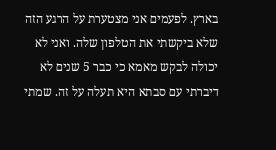בארץ. לפעמים אני מצטערת על הרגע הזה שלא ביקשתי את הטלפון שלה. ואני לא יכולה לבקש מאמא כי כבר 5 שנים לא דיברתי עם סבתא היא תעלה על זה. שמתי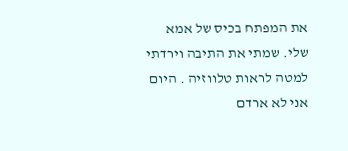את המפתח בכיס של אמא שלי. שמתי את התיבה וירדתי למטה לראות טלווזיה . היום אני לא ארדם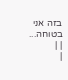בזה אני בטוחה...
| |
|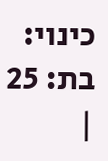כינוי:
בת: 25
|